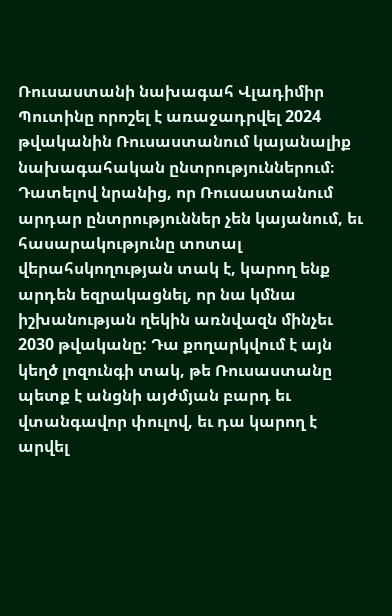Ռուսաստանի նախագահ Վլադիմիր Պուտինը որոշել է առաջադրվել 2024 թվականին Ռուսաստանում կայանալիք նախագահական ընտրություններում։ Դատելով նրանից, որ Ռուսաստանում արդար ընտրություններ չեն կայանում, եւ հասարակությունը տոտալ վերահսկողության տակ է, կարող ենք արդեն եզրակացնել, որ նա կմնա իշխանության ղեկին առնվազն մինչեւ 2030 թվականը: Դա քողարկվում է այն կեղծ լոզունգի տակ, թե Ռուսաստանը պետք է անցնի այժմյան բարդ եւ վտանգավոր փուլով, եւ դա կարող է արվել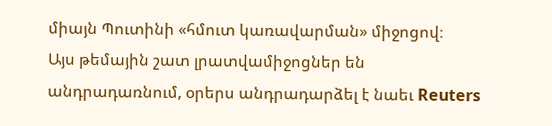միայն Պուտինի «հմուտ կառավարման» միջոցով։
Այս թեմային շատ լրատվամիջոցներ են անդրադառնում, օրերս անդրադարձել է նաեւ Reuters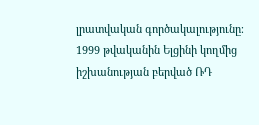լրատվական գործակալությունը։ 1999 թվականին Ելցինի կողմից իշխանության բերված ՌԴ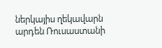ներկայիս ղեկավարն արդեն Ռուսաստանի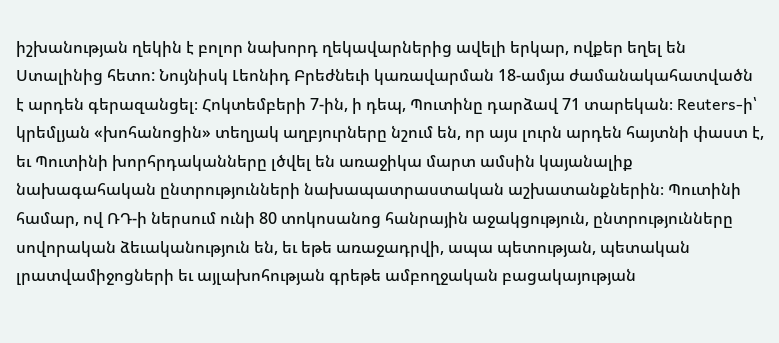իշխանության ղեկին է բոլոր նախորդ ղեկավարներից ավելի երկար, ովքեր եղել են Ստալինից հետո: Նույնիսկ Լեոնիդ Բրեժնեւի կառավարման 18-ամյա ժամանակահատվածն է արդեն գերազանցել։ Հոկտեմբերի 7-ին, ի դեպ, Պուտինը դարձավ 71 տարեկան։ Reuters-ի՝ կրեմլյան «խոհանոցին» տեղյակ աղբյուրները նշում են, որ այս լուրն արդեն հայտնի փաստ է, եւ Պուտինի խորհրդականները լծվել են առաջիկա մարտ ամսին կայանալիք նախագահական ընտրությունների նախապատրաստական աշխատանքներին։ Պուտինի համար, ով ՌԴ-ի ներսում ունի 80 տոկոսանոց հանրային աջակցություն, ընտրությունները սովորական ձեւականություն են, եւ եթե առաջադրվի, ապա պետության, պետական լրատվամիջոցների եւ այլախոհության գրեթե ամբողջական բացակայության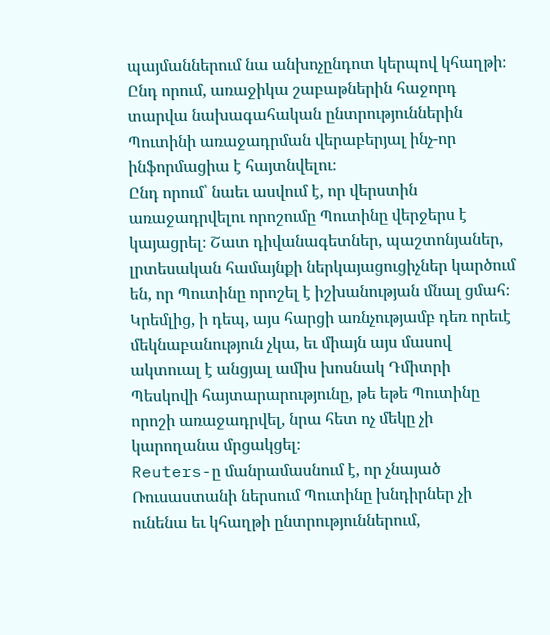պայմաններում նա անխոչընդոտ կերպով կհաղթի։ Ընդ որում, առաջիկա շաբաթներին հաջորդ տարվա նախագահական ընտրություններին Պուտինի առաջադրման վերաբերյալ ինչ-որ ինֆորմացիա է հայտնվելու։
Ընդ որում՝ նաեւ ասվում է, որ վերստին առաջադրվելու որոշումը Պուտինը վերջերս է կայացրել։ Շատ դիվանագետներ, պաշտոնյաներ, լրտեսական համայնքի ներկայացուցիչներ կարծում են, որ Պուտինը որոշել է իշխանության մնալ ցմահ։ Կրեմլից, ի դեպ, այս հարցի առնչությամբ դեռ որեւէ մեկնաբանություն չկա, եւ միայն այս մասով ակտուալ է անցյալ ամիս խոսնակ Դմիտրի Պեսկովի հայտարարությունը, թե եթե Պուտինը որոշի առաջադրվել, նրա հետ ոչ մեկը չի կարողանա մրցակցել։
Reuters-ը մանրամասնում է, որ չնայած Ռուսաստանի ներսում Պուտինը խնդիրներ չի ունենա եւ կհաղթի ընտրություններում,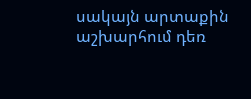սակայն արտաքին աշխարհում դեռ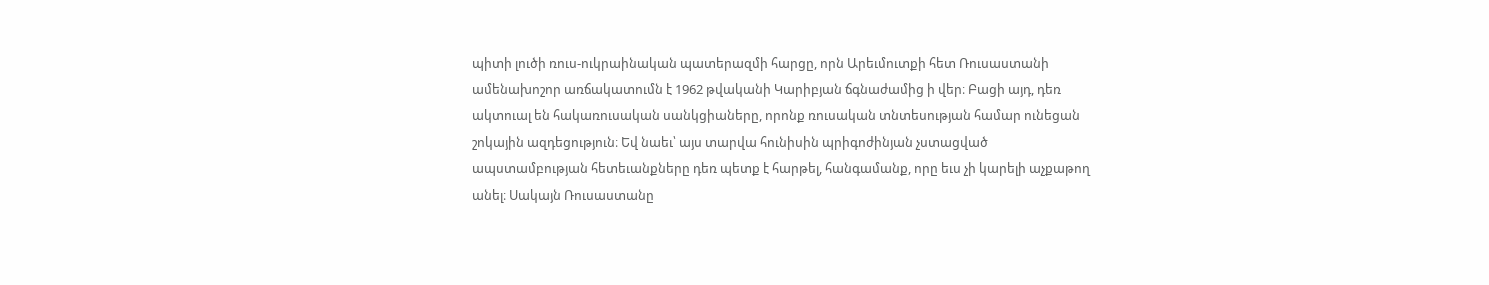պիտի լուծի ռուս-ուկրաինական պատերազմի հարցը, որն Արեւմուտքի հետ Ռուսաստանի ամենախոշոր առճակատումն է 1962 թվականի Կարիբյան ճգնաժամից ի վեր։ Բացի այդ, դեռ ակտուալ են հակառուսական սանկցիաները, որոնք ռուսական տնտեսության համար ունեցան շոկային ազդեցություն։ Եվ նաեւ՝ այս տարվա հունիսին պրիգոժինյան չստացված ապստամբության հետեւանքները դեռ պետք է հարթել, հանգամանք, որը եւս չի կարելի աչքաթող անել։ Սակայն Ռուսաստանը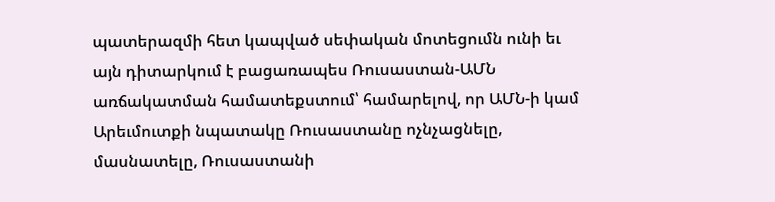պատերազմի հետ կապված սեփական մոտեցումն ունի եւ այն դիտարկում է բացառապես Ռուսաստան-ԱՄՆ առճակատման համատեքստում՝ համարելով, որ ԱՄՆ-ի կամ Արեւմուտքի նպատակը Ռուսաստանը ոչնչացնելը, մասնատելը, Ռուսաստանի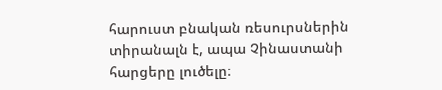հարուստ բնական ռեսուրսներին տիրանալն է, ապա Չինաստանի հարցերը լուծելը։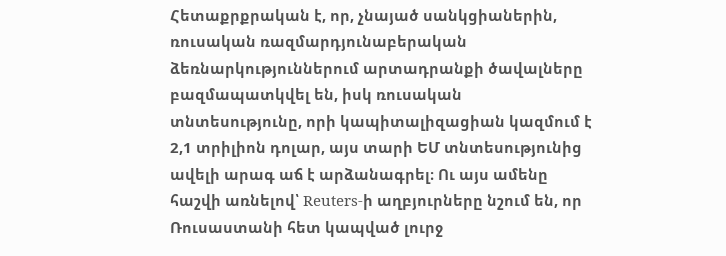Հետաքրքրական է, որ, չնայած սանկցիաներին, ռուսական ռազմարդյունաբերական ձեռնարկություններում արտադրանքի ծավալները բազմապատկվել են, իսկ ռուսական տնտեսությունը, որի կապիտալիզացիան կազմում է 2,1 տրիլիոն դոլար, այս տարի ԵՄ տնտեսությունից ավելի արագ աճ է արձանագրել։ Ու այս ամենը հաշվի առնելով՝ Reuters-ի աղբյուրները նշում են, որ Ռուսաստանի հետ կապված լուրջ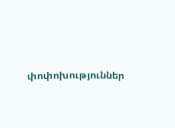փոփոխություններ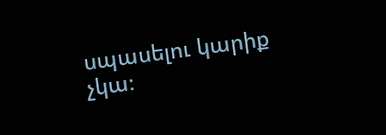սպասելու կարիք չկա։